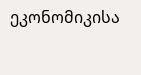ეკონომიკისა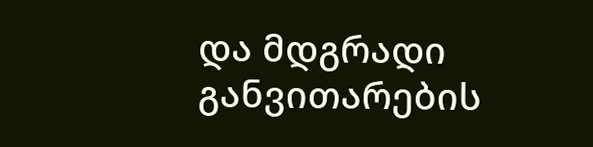და მდგრადი განვითარების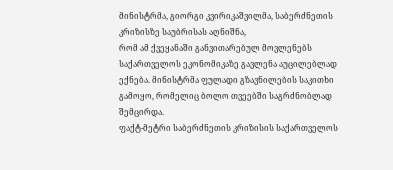მინისტრმა, გიორგი კვირიკაშვილმა, საბერძნეთის კრიზისზე საუბრისას აღნიშნა,
რომ ამ ქვეყანაში განვითარებულ მოვლენებს საქართველოს ეკონომიკაზე გავლენა აუცილებლად ექნება. მინისტრმა ფულადი გზავნილების საკითხი გამოყო, რომელიც ბოლო თვეებში საგრძნობლად შემცირდა.
ფაქტ-მეტრი საბერძნეთის კრიზისის საქართველოს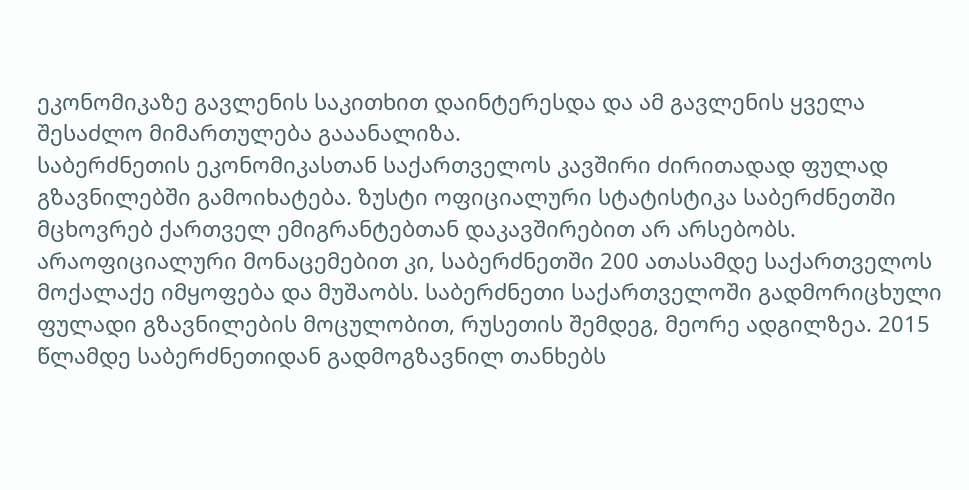ეკონომიკაზე გავლენის საკითხით დაინტერესდა და ამ გავლენის ყველა შესაძლო მიმართულება გააანალიზა.
საბერძნეთის ეკონომიკასთან საქართველოს კავშირი ძირითადად ფულად გზავნილებში გამოიხატება. ზუსტი ოფიციალური სტატისტიკა საბერძნეთში მცხოვრებ ქართველ ემიგრანტებთან დაკავშირებით არ არსებობს. არაოფიციალური მონაცემებით კი, საბერძნეთში 200 ათასამდე საქართველოს მოქალაქე იმყოფება და მუშაობს. საბერძნეთი საქართველოში გადმორიცხული ფულადი გზავნილების მოცულობით, რუსეთის შემდეგ, მეორე ადგილზეა. 2015 წლამდე საბერძნეთიდან გადმოგზავნილ თანხებს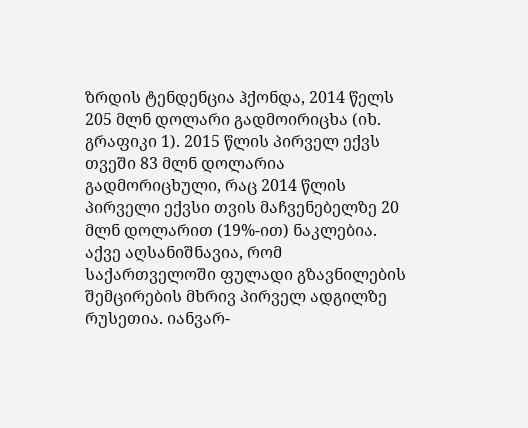ზრდის ტენდენცია ჰქონდა, 2014 წელს 205 მლნ დოლარი გადმოირიცხა (იხ. გრაფიკი 1). 2015 წლის პირველ ექვს თვეში 83 მლნ დოლარია გადმორიცხული, რაც 2014 წლის პირველი ექვსი თვის მაჩვენებელზე 20 მლნ დოლარით (19%-ით) ნაკლებია. აქვე აღსანიშნავია, რომ საქართველოში ფულადი გზავნილების შემცირების მხრივ პირველ ადგილზე რუსეთია. იანვარ-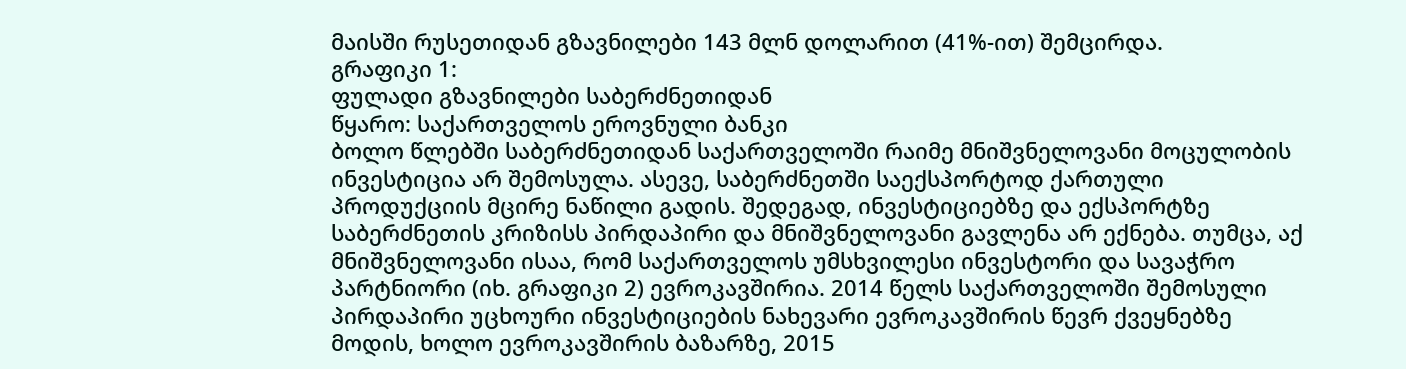მაისში რუსეთიდან გზავნილები 143 მლნ დოლარით (41%-ით) შემცირდა.
გრაფიკი 1:
ფულადი გზავნილები საბერძნეთიდან
წყარო: საქართველოს ეროვნული ბანკი
ბოლო წლებში საბერძნეთიდან საქართველოში რაიმე მნიშვნელოვანი მოცულობის ინვესტიცია არ შემოსულა. ასევე, საბერძნეთში საექსპორტოდ ქართული პროდუქციის მცირე ნაწილი გადის. შედეგად, ინვესტიციებზე და ექსპორტზე საბერძნეთის კრიზისს პირდაპირი და მნიშვნელოვანი გავლენა არ ექნება. თუმცა, აქ მნიშვნელოვანი ისაა, რომ საქართველოს უმსხვილესი ინვესტორი და სავაჭრო პარტნიორი (იხ. გრაფიკი 2) ევროკავშირია. 2014 წელს საქართველოში შემოსული პირდაპირი უცხოური ინვესტიციების ნახევარი ევროკავშირის წევრ ქვეყნებზე მოდის, ხოლო ევროკავშირის ბაზარზე, 2015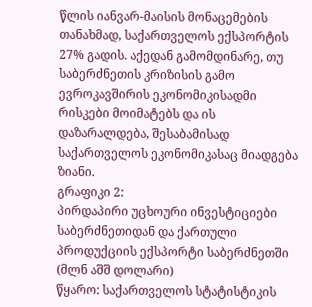წლის იანვარ-მაისის მონაცემების თანახმად, საქართველოს ექსპორტის 27% გადის. აქედან გამომდინარე, თუ საბერძნეთის კრიზისის გამო ევროკავშირის ეკონომიკისადმი რისკები მოიმატებს და ის დაზარალდება, შესაბამისად საქართველოს ეკონომიკასაც მიადგება ზიანი.
გრაფიკი 2:
პირდაპირი უცხოური ინვესტიციები საბერძნეთიდან და ქართული პროდუქციის ექსპორტი საბერძნეთში (მლნ აშშ დოლარი)
წყარო: საქართველოს სტატისტიკის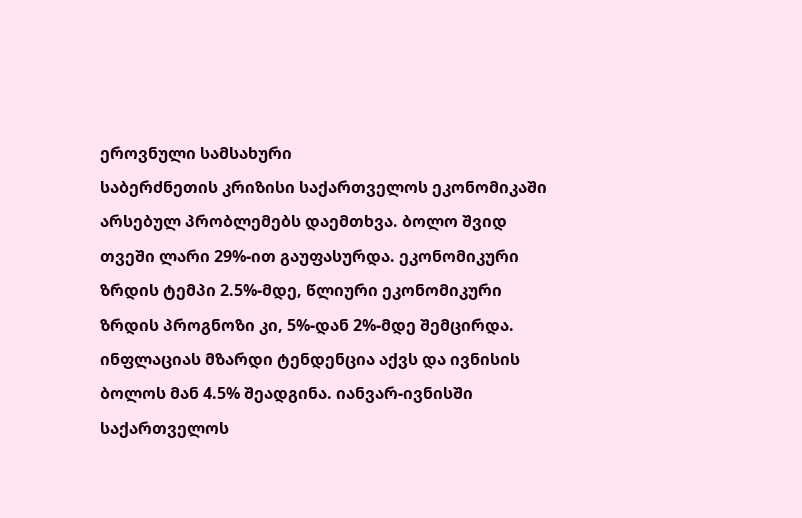ეროვნული სამსახური
საბერძნეთის კრიზისი საქართველოს ეკონომიკაში არსებულ პრობლემებს დაემთხვა. ბოლო შვიდ თვეში ლარი 29%-ით გაუფასურდა. ეკონომიკური ზრდის ტემპი 2.5%-მდე, წლიური ეკონომიკური ზრდის პროგნოზი კი, 5%-დან 2%-მდე შემცირდა. ინფლაციას მზარდი ტენდენცია აქვს და ივნისის ბოლოს მან 4.5% შეადგინა. იანვარ-ივნისში საქართველოს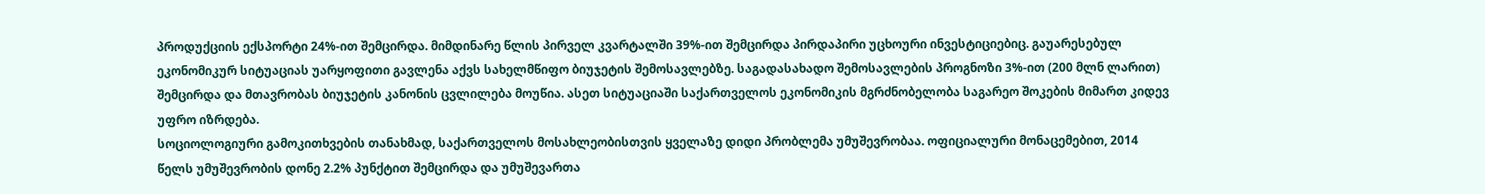პროდუქციის ექსპორტი 24%-ით შემცირდა. მიმდინარე წლის პირველ კვარტალში 39%-ით შემცირდა პირდაპირი უცხოური ინვესტიციებიც. გაუარესებულ ეკონომიკურ სიტუაციას უარყოფითი გავლენა აქვს სახელმწიფო ბიუჯეტის შემოსავლებზე. საგადასახადო შემოსავლების პროგნოზი 3%-ით (200 მლნ ლარით) შემცირდა და მთავრობას ბიუჯეტის კანონის ცვლილება მოუწია. ასეთ სიტუაციაში საქართველოს ეკონომიკის მგრძნობელობა საგარეო შოკების მიმართ კიდევ უფრო იზრდება.
სოციოლოგიური გამოკითხვების თანახმად, საქართველოს მოსახლეობისთვის ყველაზე დიდი პრობლემა უმუშევრობაა. ოფიციალური მონაცემებით, 2014 წელს უმუშევრობის დონე 2.2% პუნქტით შემცირდა და უმუშევართა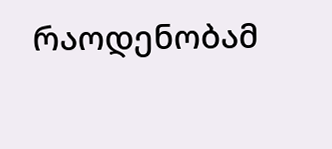რაოდენობამ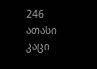246 ათასი კაცი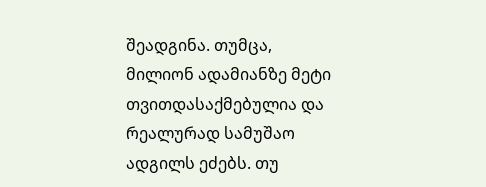შეადგინა. თუმცა, მილიონ ადამიანზე მეტი თვითდასაქმებულია და რეალურად სამუშაო ადგილს ეძებს. თუ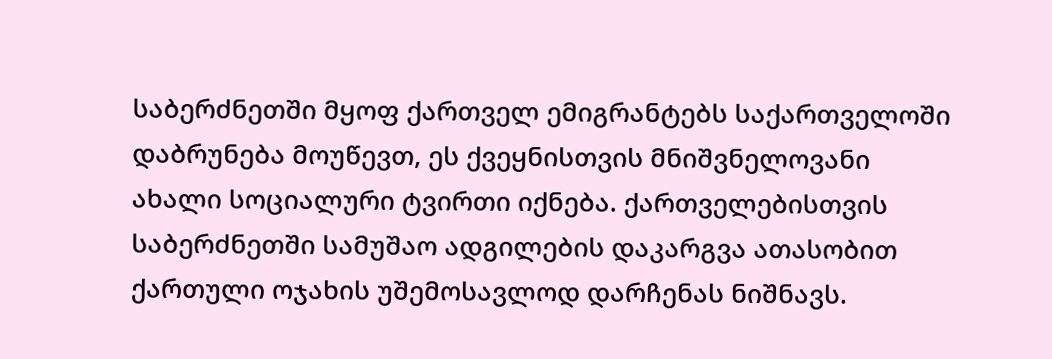საბერძნეთში მყოფ ქართველ ემიგრანტებს საქართველოში დაბრუნება მოუწევთ, ეს ქვეყნისთვის მნიშვნელოვანი ახალი სოციალური ტვირთი იქნება. ქართველებისთვის საბერძნეთში სამუშაო ადგილების დაკარგვა ათასობით ქართული ოჯახის უშემოსავლოდ დარჩენას ნიშნავს.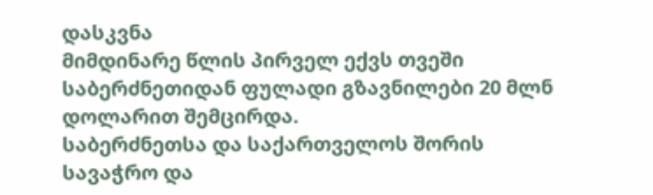დასკვნა
მიმდინარე წლის პირველ ექვს თვეში საბერძნეთიდან ფულადი გზავნილები 20 მლნ დოლარით შემცირდა.
საბერძნეთსა და საქართველოს შორის სავაჭრო და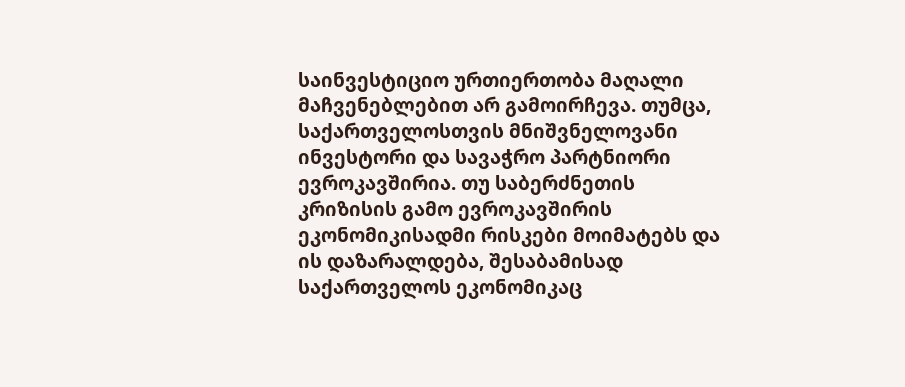საინვესტიციო ურთიერთობა მაღალი მაჩვენებლებით არ გამოირჩევა. თუმცა, საქართველოსთვის მნიშვნელოვანი ინვესტორი და სავაჭრო პარტნიორი ევროკავშირია. თუ საბერძნეთის კრიზისის გამო ევროკავშირის ეკონომიკისადმი რისკები მოიმატებს და ის დაზარალდება, შესაბამისად საქართველოს ეკონომიკაც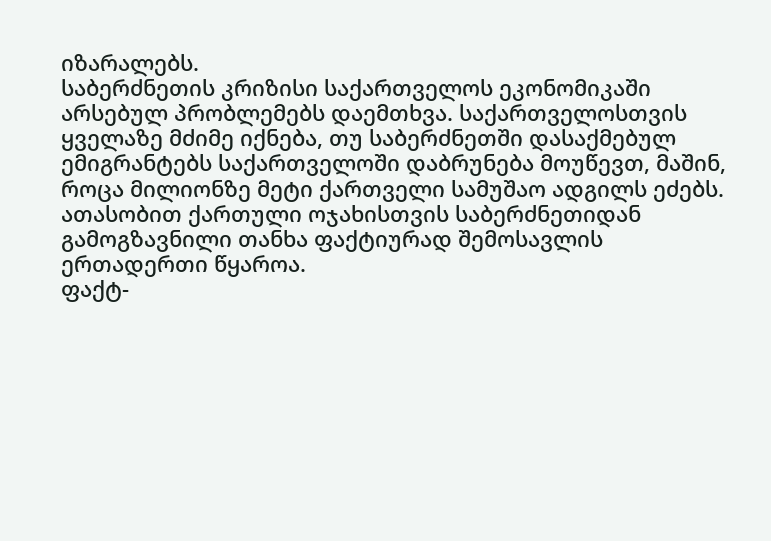იზარალებს.
საბერძნეთის კრიზისი საქართველოს ეკონომიკაში არსებულ პრობლემებს დაემთხვა. საქართველოსთვის ყველაზე მძიმე იქნება, თუ საბერძნეთში დასაქმებულ ემიგრანტებს საქართველოში დაბრუნება მოუწევთ, მაშინ, როცა მილიონზე მეტი ქართველი სამუშაო ადგილს ეძებს. ათასობით ქართული ოჯახისთვის საბერძნეთიდან გამოგზავნილი თანხა ფაქტიურად შემოსავლის ერთადერთი წყაროა.
ფაქტ-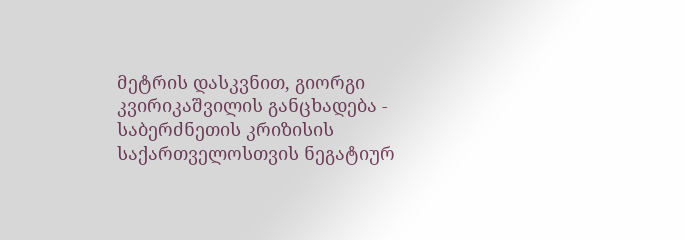მეტრის დასკვნით, გიორგი კვირიკაშვილის განცხადება - საბერძნეთის კრიზისის საქართველოსთვის ნეგატიურ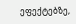ეფექტებზე,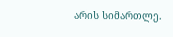არის სიმართლე.